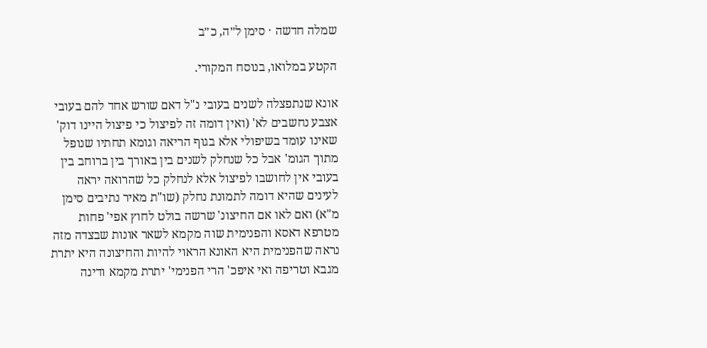שמלה חדשה · סימן ל״ה, כ״ב

הקטע במלואו, בנוסח המקורי.

אונא שנתפצלה לשנים בעובי נ"ל דאם שורש אחד להם בעובי אצבע נחשבים לא' (ואין דומה זה לפיצול כי פיצול היינו דוק' שאינו עומד בשיפולי אלא בגוף הריאה וגומא תחתיו שנופל מתוך הגומ' אבל כל שנחלק לשנים בין באורך בין ברוחב בין בעובי אין לחושבו לפיצול אלא לנחלק כל שהרואה יראה לעינים שהיא דומה לתמונת נחלק (שו"ת מאיר נתיבים סימן מ"א) ואם לאו אם החיצונ' שרשה בולט לחוץ אפי' פחות מטרפא דאסא והפנימית שוה מקמא לשאר אונות שבצדה מזה נראה שהפנימית היא האונא הראוי להיות והחיצונה היא יתרת מגבא וטריפה ואי איפכ' הרי הפנימי' יתרת מקמא ודינה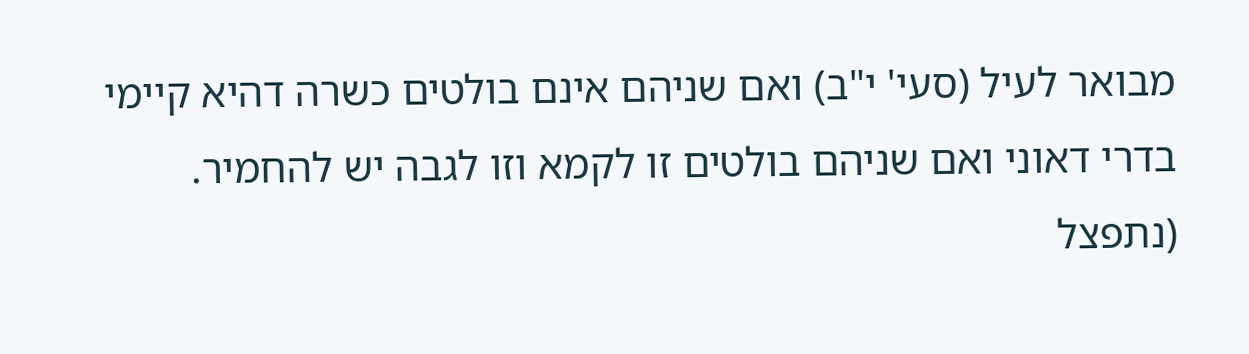מבואר לעיל (סעי' י"ב) ואם שניהם אינם בולטים כשרה דהיא קיימי בדרי דאוני ואם שניהם בולטים זו לקמא וזו לגבה יש להחמיר. (נתפצל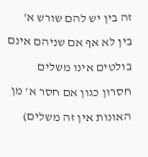זה בין יש להם שורש א' בין לא אף אם שניהם אינם בולטים אינו משלים חסרון כגון אם חסר א' מן האונות אין זה משלים)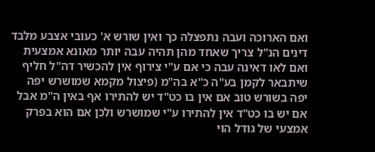ואם הארוכה ועבה נתפצלה כך ואין שורש א' כעובי אצבע מלבד דינים הנ"ל צריך שאחד מהן תהיה עבה יותר מאונא אמצעית ואם לאו דאינה עבה כי אם ע"י צירוף אין להכשיר דה"ל חליף שיתבאר לקמן בע"ה כ"א בה"מ (פיצול מקמא שמושרש יפה יפה בשורש טוב אם אין בו כט"ד יש להתירו אף באין ה"מ אבל אם יש בו כט"ד אין להתירו ע"י שמושרש ולכן אם הוא בפרק אמצעי של גודל הוי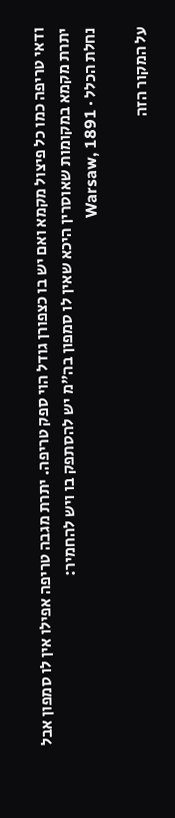ודאי טריפה כמו כל פיצול מקמא ואם יש בו כצפורן גודל הוי ספק טריפה. יתרת מגבה טריפה אפילו אין לו סמפון אבל יתרת מקמא במקומות שאוסרין היכא שאין לו סמפון בה"מ יש להסתפק בו ויש להחמיר:
נחלת הכלל · Warsaw, 1891

על המקור הזה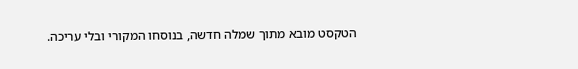הטקסט מובא מתוך שמלה חדשה, בנוסחו המקורי ובלי עריכה.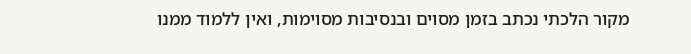מקור הלכתי נכתב בזמן מסוים ובנסיבות מסוימות, ואין ללמוד ממנו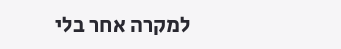למקרה אחר בלי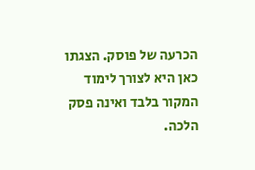הכרעה של פוסק. הצגתו כאן היא לצורך לימוד המקור בלבד ואינה פסק הלכה.